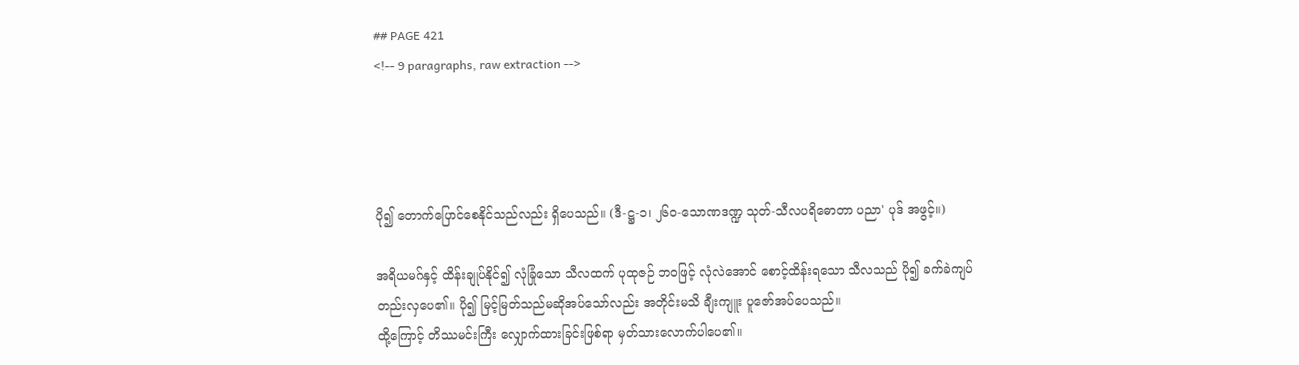## PAGE 421
<!-- 9 paragraphs, raw extraction -->




ပို၍ တောက်ပြောင်စေနိုင်သည်လည်း ရှိပေသည်။ (ဒီ-ဋ္ဌ-၁၊ ၂၆၀-သောဏဒဏ္ဍ သုတ်-သီလပရိဓောတာ ပညာ' ပုဒ် အဖွင့်။)

အရိယမဂ်နှင့် ထိန်းချုပ်နိုင်၍ လုံခြုံသော သီလထက် ပုထုဇဉ် ဘဝဖြင့် လုံလဲအောင် စောင့်ထိန်းရသော သီလသည် ပို၍ ခက်ခဲကျပ်တည်းလှပေ၏။ ပို၍ မြင့်မြတ်သည်မဆိုအပ်သော်လည်း အတိုင်းမသိ ချီးကျူး ပူဇော်အပ်ပေသည်။
ထို့ကြောင့် တိဿမင်းကြီး လျှောက်ထားခြင်းဖြစ်ရာ မှတ်သားလောက်ပါပေ၏။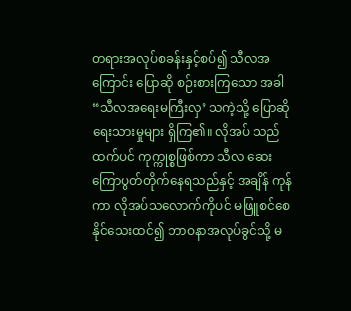တရားအလုပ်စခန်းနှင့်စပ်၍ သီလအကြောင်း ပြောဆို စဉ်းစားကြသော အခါ “သီလအရေးမကြီးလှ’ သကဲ့သို့ ပြောဆို ရေးသားမှုများ ရှိကြ၏။ လိုအပ် သည်ထက်ပင် ကုက္ကုစ္စဖြစ်ကာ သီလ ဆေးကြောပွတ်တိုက်နေရသည်နှင့် အချိန် ကုန်ကာ လိုအပ်သလောက်ကိုပင် မဖြူစင်စေနိုင်သေးထင်၍ ဘာဝနာအလုပ်ခွင်သို့ မ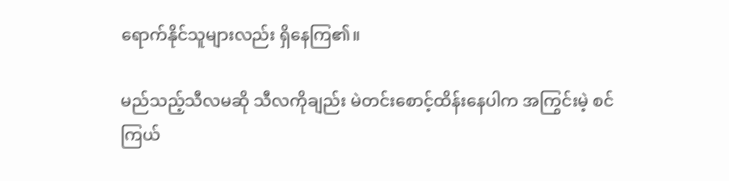ရောက်နိုင်သူများလည်း ရှိနေကြ၏။

မည်သည့်သီလမဆို သီလကိုချည်း မဲတင်းစောင့်ထိန်းနေပါက အကြွင်းမဲ့ စင်ကြယ်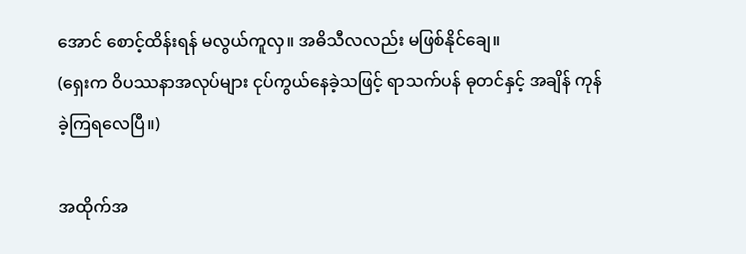အောင် စောင့်ထိန်းရန် မလွယ်ကူလှ။ အဓိသီလလည်း မဖြစ်နိုင်ချေ။
(ရှေးက ဝိပဿနာအလုပ်များ ငုပ်ကွယ်နေခဲ့သဖြင့် ရာသက်ပန် ဓုတင်နှင့် အချိန် ကုန်ခဲ့ကြရလေပြီ။)

အထိုက်အ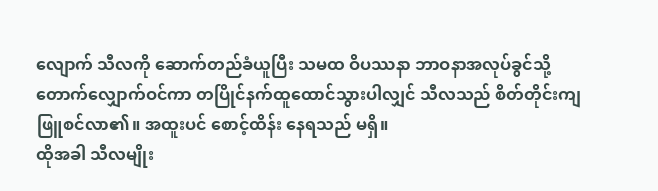လျောက် သီလကို ဆောက်တည်ခံယူပြီး သမထ ဝိပဿနာ ဘာဝနာအလုပ်ခွင်သို့ တောက်လျှောက်ဝင်ကာ တပြိုင်နက်ထူထောင်သွားပါလျှင် သီလသည် စိတ်တိုင်းကျ ဖြူစင်လာ၏။ အထူးပင် စောင့်ထိန်း နေရသည် မရှိ။
ထိုအခါ သီလမျိုး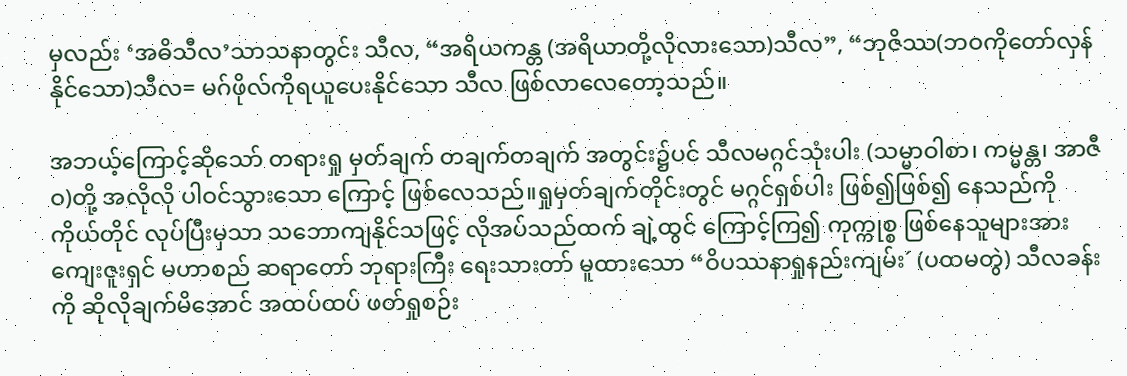မှလည်း ‘အဓိသီလ’သာသနာတွင်း သီလ, “အရိယကန္တ (အရိယာတို့လိုလားသော)သီလ”, “ဘုဇိဿ(ဘဝကိုတော်လှန်နိုင်သော)သီလ= မဂ်ဖိုလ်ကိုရယူပေးနိုင်သော သီလ ဖြစ်လာလေတော့သည်။

အဘယ့်ကြောင့်ဆိုသော် တရားရှု မှတ်ချက် တချက်တချက် အတွင်း၌ပင် သီလမဂ္ဂင်သုံးပါး (သမ္မာဝါစာ၊ ကမ္မန္တ၊ အာဇီဝ)တို့ အလိုလို ပါဝင်သွားသော ကြောင့် ဖြစ်လေသည်။ရှုမှတ်ချက်တိုင်းတွင် မဂ္ဂင်ရှစ်ပါး ဖြစ်၍ဖြစ်၍ နေသည်ကို ကိုယ်တိုင် လုပ်ပြီးမှသာ သဘောကျနိုင်သဖြင့် လိုအပ်သည်ထက် ချဲ့ထွင် ကြောင့်ကြ၍ ကုက္ကုစ္စ ဖြစ်နေသူများအား ကျေးဇူးရှင် မဟာစည် ဆရာတော် ဘုရားကြီး ရေးသားတာ် မူထားသော “ဝိပဿနာရှုနည်းကျမ်း´ (ပထမတွဲ) သီလခန်းကို ဆိုလိုချက်မိအောင် အထပ်ထပ် ဖတ်ရှုစဉ်း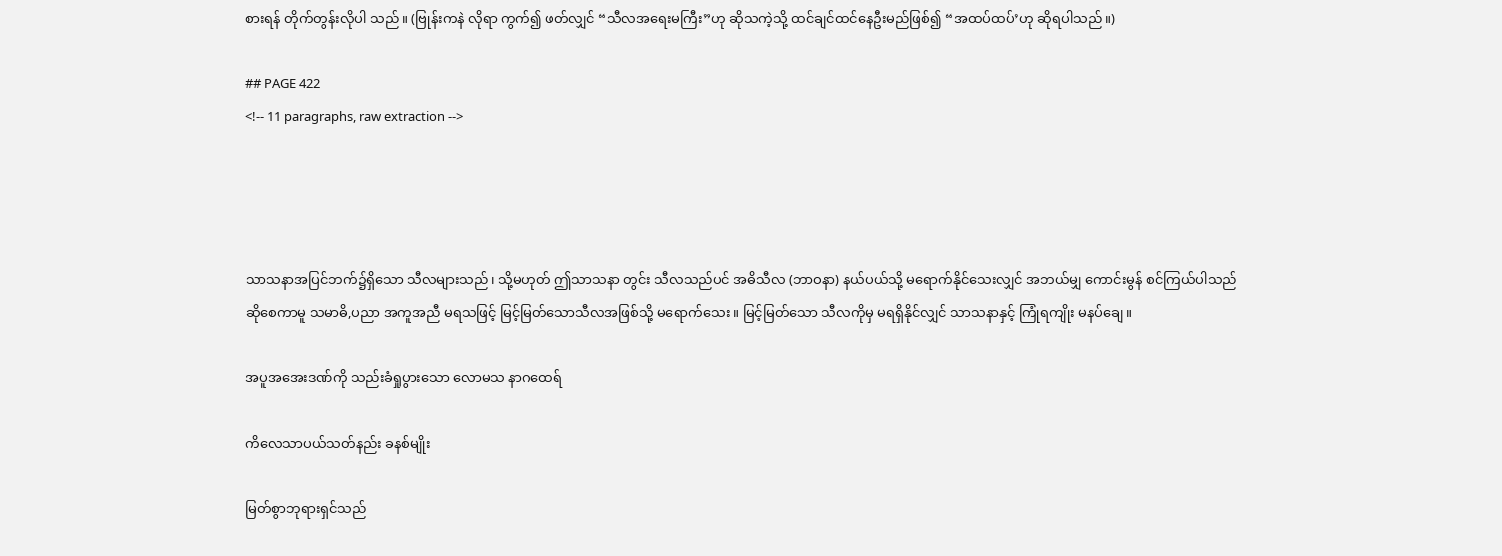စားရန် တိုက်တွန်းလိုပါ သည်။ (ဗြုန်းကနဲ လိုရာ ကွက်၍ ဖတ်လျှင် “သီလအရေးမကြီး”ဟု ဆိုသကဲ့သို့ ထင်ချင်ထင်နေဦးမည်ဖြစ်၍ “အထပ်ထပ်’ဟု ဆိုရပါသည်။)

## PAGE 422
<!-- 11 paragraphs, raw extraction -->




သာသနာအပြင်ဘက်၌ရှိသော သီလများသည်၊ သို့မဟုတ် ဤသာသနာ တွင်း သီလသည်ပင် အဓိသီလ (ဘာဝနာ) နယ်ပယ်သို့ မရောက်နိုင်သေးလျှင် အဘယ်မျှ ကောင်းမွန် စင်ကြယ်ပါသည် ဆိုစေကာမူ သမာဓိ,ပညာ အကူအညီ မရသဖြင့် မြင့်မြတ်သောသီလအဖြစ်သို့ မရောက်သေး။ မြင့်မြတ်သော သီလကိုမှ မရရှိနိုင်လျှင် သာသနာနှင့် ကြုံရကျိုး မနပ်ချေ။

အပူအအေးဒဏ်ကို သည်းခံရှုပွားသော လောမသ နာဂထေရ်

ကိလေသာပယ်သတ်နည်း ခနစ်မျိုး

မြတ်စွာဘုရားရှင်သည်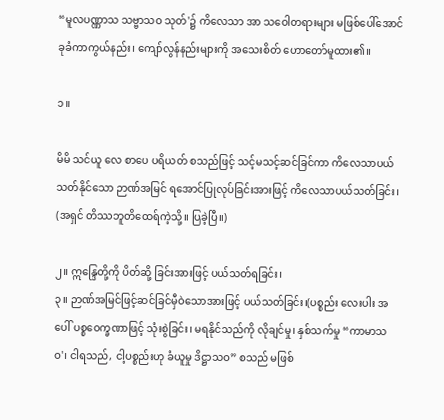“မူလပဏ္ဏာသ သဗ္ဗာသဝ သုတ်'၌ ကိလေသာ အာ သဝေါတရားများ မဖြစ်ပေါ်အောင် ခုခံကာကွယ်နည်း၊ ကျော်လွန်နည်းများကို အသေးစိတ် ဟောတော်မူထား၏။

၁။

မိမိ သင်ယူ လေ စာပေ ပရိယတ် စသည်ဖြင့် သင့်မသင့်ဆင်ခြင်ကာ ကိလေသာပယ်သတ်နိုင်သော ဉာဏ်အမြင် ရအောင်ပြုလုပ်ခြင်းအားဖြင့် ကိလေသာပယ်သတ်ခြင်း၊ (အရှင် တိဿဘူတိထေရ်ကဲ့သို့။ ပြခဲ့ပြီ။)

၂။ ဣန္ဒြေတို့ကို ပိတ်ဆို့ ခြင်းအားဖြင့် ပယ်သတ်ရခြင်း၊
၃။ ဉာဏ်အမြင်ဖြင့်ဆင်ခြင်မှီဝဲသောအားဖြင့် ပယ်သတ်ခြင်း၊(ပစ္စည်း လေးပါး အပေါ် ပစ္စဝေက္ခဏာဖြင့် သုံးစွဲခြင်း၊ မရနိုင်သည်ကို လိုချင်မှု၊ နှစ်သက်မှု “ကာမာသဝ'၊ ငါရသည်, ငါ့ပစ္စည်းဟု ခံယူမှု ဒိဋ္ဌာသဝ” စသည် မဖြစ်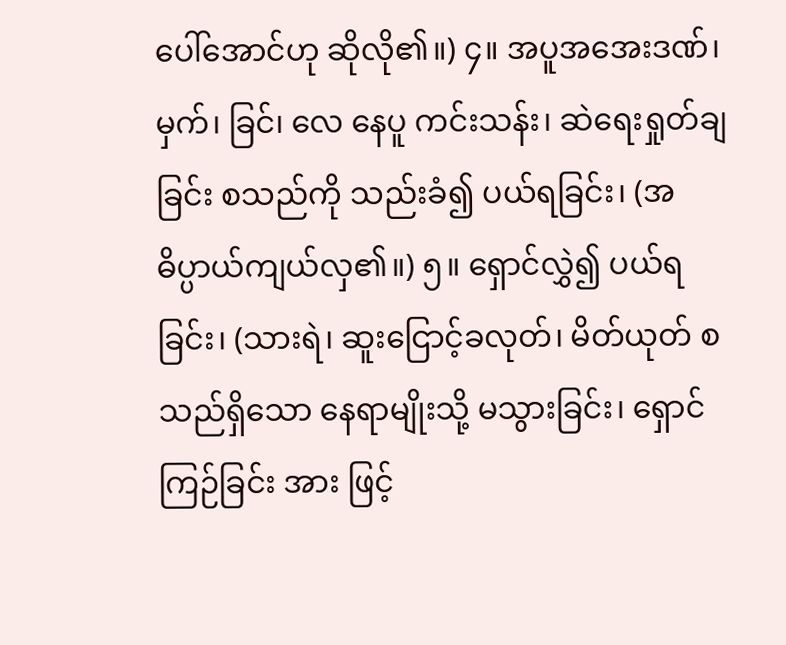ပေါ်အောင်ဟု ဆိုလို၏။) ၄။ အပူအအေးဒဏ်၊ မှက်၊ ခြင်၊ လေ နေပူ ကင်းသန်း၊ ဆဲရေးရှုတ်ချ ခြင်း စသည်ကို သည်းခံ၍ ပယ်ရခြင်း၊ (အဓိပ္ပာယ်ကျယ်လှ၏။) ၅။ ရှောင်လွှဲ၍ ပယ်ရခြင်း၊ (သားရဲ၊ ဆူးငြောင့်ခလုတ်၊ မိတ်ယုတ် စသည်ရှိသော နေရာမျိုးသို့ မသွားခြင်း၊ ရှောင်ကြဉ်ခြင်း အား ဖြင့်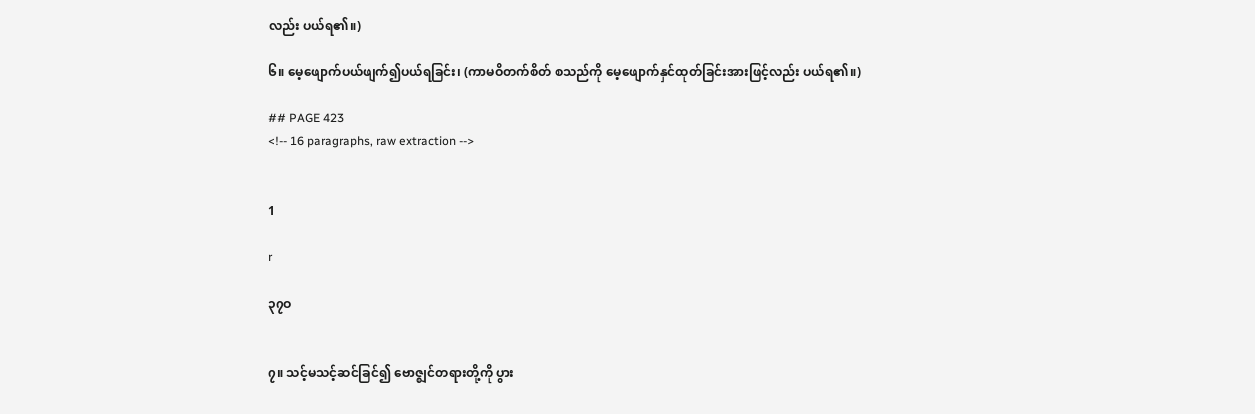လည်း ပယ်ရ၏။)

၆။ မေ့ဖျောက်ပယ်ဖျက်၍ပယ်ရခြင်း၊ (ကာမဝိတက်စိတ် စသည်ကို မေ့ဖျောက်နှင်ထုတ်ခြင်းအားဖြင့်လည်း ပယ်ရ၏။)

## PAGE 423
<!-- 16 paragraphs, raw extraction -->


1

r

၃၇ဝ


၇။ သင့်မသင့်ဆင်ခြင်၍ ဗောဇ္ဈင်တရားတို့ကို ပွား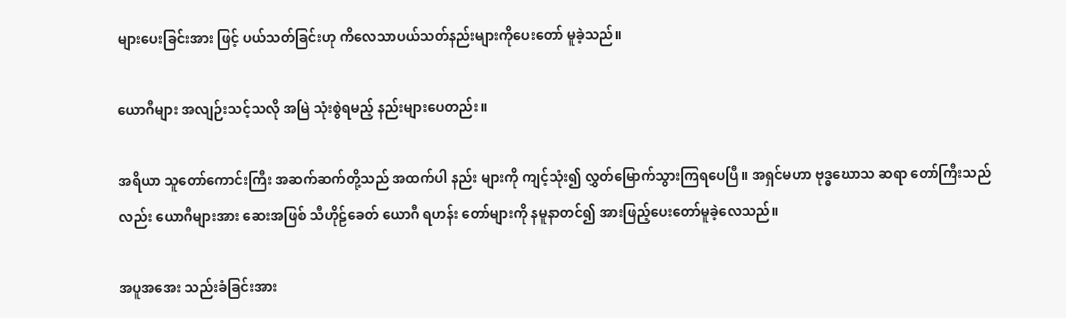များပေးခြင်းအား ဖြင့် ပယ်သတ်ခြင်းဟု ကိလေသာပယ်သတ်နည်းများကိုပေးတော် မူခဲ့သည်။

ယောဂီများ အလျဉ်းသင့်သလို အမြဲ သုံးစွဲရမည့် နည်းများပေတည်း။

အရိယာ သူတော်ကောင်းကြီး အဆက်ဆက်တို့သည် အထက်ပါ နည်း များကို ကျင့်သုံး၍ လွှတ်မြောက်သွားကြရပေပြီ။ အရှင်မဟာ ဗုဒ္ဓဃောသ ဆရာ တော်ကြီးသည်လည်း ယောဂီများအား ဆေးအဖြစ် သီဟိုဠ်ခေတ် ယောဂီ ရဟန်း တော်များကို နမူနာတင်၍ အားဖြည့်ပေးတော်မူခဲ့လေသည်။

အပူအအေး သည်းခံခြင်းအား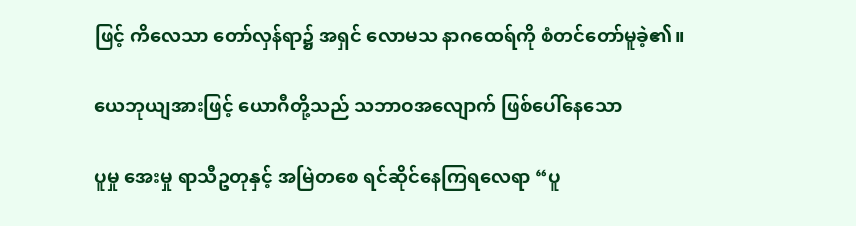ဖြင့် ကိလေသာ တော်လှန်ရာ၌ အရှင် လောမသ နာဂထေရ်ကို စံတင်တော်မူခဲ့၏။

ယေဘုယျအားဖြင့် ယောဂီတို့သည် သဘာဝအလျောက် ဖြစ်ပေါ်နေသော

ပူမှု အေးမှု ရာသီဥတုနှင့် အမြဲတစေ ရင်ဆိုင်နေကြရလေရာ “ပူ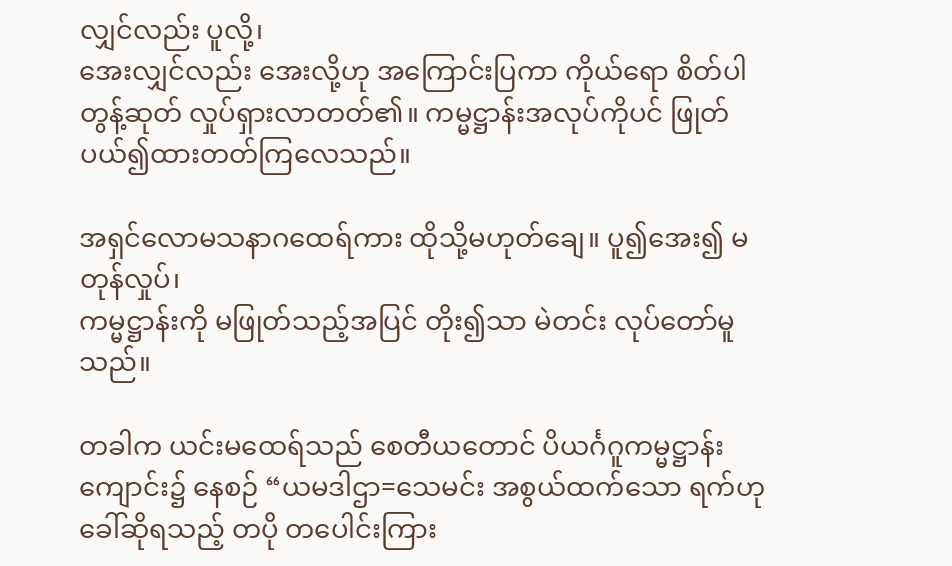လျှင်လည်း ပူလို့၊
အေးလျှင်လည်း အေးလို့ဟု အကြောင်းပြကာ ကိုယ်ရော စိတ်ပါ တွန့်ဆုတ် လှုပ်ရှားလာတတ်၏။ ကမ္မဋ္ဌာန်းအလုပ်ကိုပင် ဖြုတ်ပယ်၍ထားတတ်ကြလေသည်။

အရှင်လောမသနာဂထေရ်ကား ထိုသို့မဟုတ်ချေ။ ပူ၍အေး၍ မတုန်လှုပ်၊
ကမ္မဋ္ဌာန်းကို မဖြုတ်သည့်အပြင် တိုး၍သာ မဲတင်း လုပ်တော်မူသည်။

တခါက ယင်းမထေရ်သည် စေတီယတောင် ပိယင်္ဂဂူကမ္မဋ္ဌာန်းကျောင်း၌ နေစဉ် “ယမဒါဌာ=သေမင်း အစွယ်ထက်သော ရက်ဟု ခေါ်ဆိုရသည့် တပို တပေါင်းကြား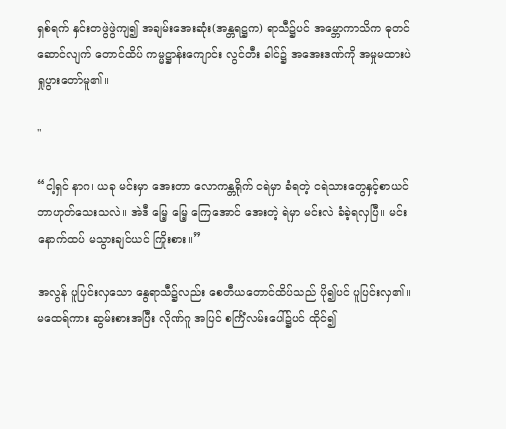ရှစ်ရက် နှင်းတဖွဲဖွဲကျ၍ အချမ်းအေးဆုံး(အန္တရဋ္ဌက) ရာသီ၌ပင် အမ္ဘောကာသိက ဓုတင် ဆောင်လျက် တောင်ထိပ် ကမ္မဋ္ဌာန်းကျောင်း လွင်တီး ခါင်၌ အအေးဒဏ်ကို အမှုမထားပဲ ရှုပွားတော်မူ၏။

"

“ငါ့ရှင် နာဂ၊ ယခု မင်းမှာ အေးတာ လောကန္တရိုက် ငရဲမှာ ခံရတဲ့ ငရဲသားတွေနှင့်စာယင် ဘာဟုတ်သေးသလဲ။ အဲဒီ မြေ့ မြေ့ ကြေအောင် အေးတဲ့ ရဲမှာ မင်းလဲ ခံခဲ့ရလှပြီ။ မင်း နောက်ထပ် မသွားချင်ယင် ကြိုးစား။”

အလွန် ပူပြင်းလှသော နွေရာသီ၌လည်း စေတီယတောင်ထိပ်သည် ပို၍ပင် ပူပြင်းလှ၏။ မထေရ်ကား ဆွမ်းစားအပြီး လိုဏ်ဂူ အပြင် စင်္ကြံလမ်းပေါ်၌ပင် ထိုင်၍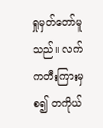ရှုမှတ်တော်မူသည်။ လက်ကတီးကြားမှစ၍ တကိုယ်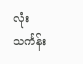လုံး သင်္ကန်း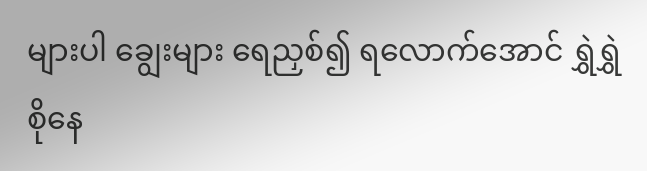များပါ ချွေးများ ရေညှစ်၍ ရလောက်အောင် ရွှဲရွှဲစိုနေ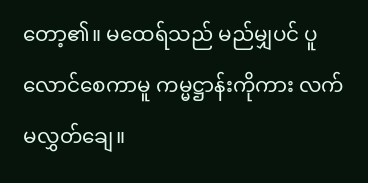တော့၏။ မထေရ်သည် မည်မျှပင် ပူလောင်စေကာမူ ကမ္မဋ္ဌာန်းကိုကား လက်မလွှတ်ချေ။